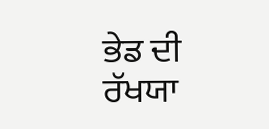ਭੇਡ ਦੀ ਰੱਖਯਾ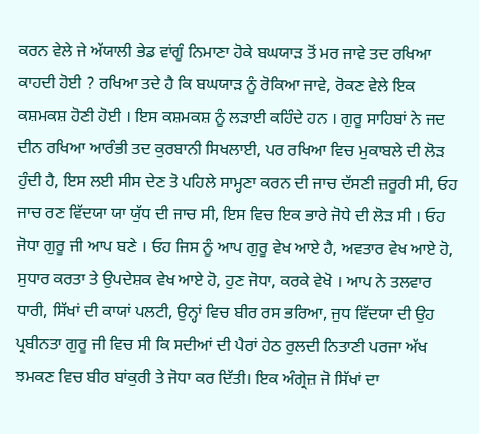ਕਰਨ ਵੇਲੇ ਜੇ ਅੱਯਾਲੀ ਭੇਡ ਵਾਂਗੂੰ ਨਿਮਾਣਾ ਹੋਕੇ ਬਘਯਾੜ ਤੋਂ ਮਰ ਜਾਵੇ ਤਦ ਰਖਿਆ ਕਾਹਦੀ ਹੋਈ ? ਰਖਿਆ ਤਦੇ ਹੈ ਕਿ ਬਘਯਾੜ ਨੂੰ ਰੋਕਿਆ ਜਾਵੇ, ਰੋਕਣ ਵੇਲੇ ਇਕ ਕਸ਼ਮਕਸ਼ ਹੋਣੀ ਹੋਈ । ਇਸ ਕਸ਼ਮਕਸ਼ ਨੂੰ ਲੜਾਈ ਕਹਿੰਦੇ ਹਨ । ਗੁਰੂ ਸਾਹਿਬਾਂ ਨੇ ਜਦ ਦੀਨ ਰਖਿਆ ਆਰੰਭੀ ਤਦ ਕੁਰਬਾਨੀ ਸਿਖਲਾਈ, ਪਰ ਰਖਿਆ ਵਿਚ ਮੁਕਾਬਲੇ ਦੀ ਲੋੜ ਹੁੰਦੀ ਹੈ, ਇਸ ਲਈ ਸੀਸ ਦੇਣ ਤੋ ਪਹਿਲੇ ਸਾਮ੍ਹਣਾ ਕਰਨ ਦੀ ਜਾਚ ਦੱਸਣੀ ਜ਼ਰੂਰੀ ਸੀ, ਓਹ ਜਾਚ ਰਣ ਵਿੱਦਯਾ ਯਾ ਯੁੱਧ ਦੀ ਜਾਚ ਸੀ, ਇਸ ਵਿਚ ਇਕ ਭਾਰੇ ਜੋਧੇ ਦੀ ਲੋੜ ਸੀ । ਓਹ ਜੋਧਾ ਗੁਰੂ ਜੀ ਆਪ ਬਣੇ । ਓਹ ਜਿਸ ਨੂੰ ਆਪ ਗੁਰੂ ਵੇਖ ਆਏ ਹੈ, ਅਵਤਾਰ ਵੇਖ ਆਏ ਹੋ, ਸੁਧਾਰ ਕਰਤਾ ਤੇ ਉਪਦੇਸ਼ਕ ਵੇਖ ਆਏ ਹੋ, ਹੁਣ ਜੋਧਾ, ਕਰਕੇ ਵੇਖੋ । ਆਪ ਨੇ ਤਲਵਾਰ ਧਾਰੀ, ਸਿੱਖਾਂ ਦੀ ਕਾਯਾਂ ਪਲਟੀ, ਉਨ੍ਹਾਂ ਵਿਚ ਬੀਰ ਰਸ ਭਰਿਆ, ਜੁਧ ਵਿੱਦਯਾ ਦੀ ਉਹ ਪ੍ਰਬੀਨਤਾ ਗੁਰੂ ਜੀ ਵਿਚ ਸੀ ਕਿ ਸਦੀਆਂ ਦੀ ਪੈਰਾਂ ਹੇਠ ਰੁਲਦੀ ਨਿਤਾਣੀ ਪਰਜਾ ਅੱਖ ਝਮਕਣ ਵਿਚ ਬੀਰ ਬਾਂਕੁਰੀ ਤੇ ਜੋਧਾ ਕਰ ਦਿੱਤੀ। ਇਕ ਅੰਗ੍ਰੇਜ਼ ਜੋ ਸਿੱਖਾਂ ਦਾ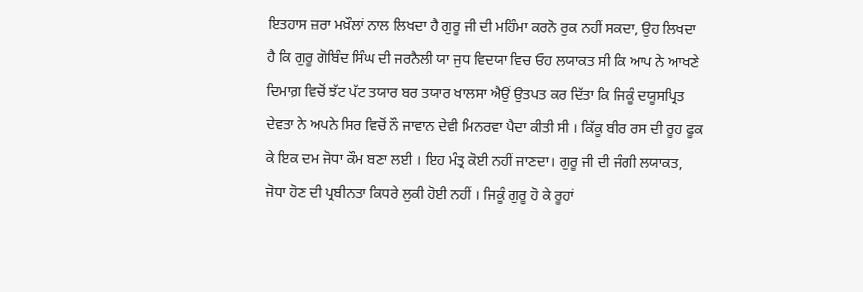ਇਤਹਾਸ ਜ਼ਰਾ ਮਖ਼ੌਲਾਂ ਨਾਲ ਲਿਖਦਾ ਹੈ ਗੁਰੂ ਜੀ ਦੀ ਮਹਿੰਮਾ ਕਰਨੋ ਰੁਕ ਨਹੀਂ ਸਕਦਾ, ਉਹ ਲਿਖਦਾ ਹੈ ਕਿ ਗੁਰੂ ਗੋਬਿੰਦ ਸਿੰਘ ਦੀ ਜਰਨੈਲੀ ਯਾ ਜੁਧ ਵਿਦਯਾ ਵਿਚ ਓਹ ਲਯਾਕਤ ਸੀ ਕਿ ਆਪ ਨੇ ਆਖਣੇ ਦਿਮਾਗ਼ ਵਿਚੋਂ ਝੱਟ ਪੱਟ ਤਯਾਰ ਬਰ ਤਯਾਰ ਖਾਲਸਾ ਐਉਂ ਉਤਪਤ ਕਰ ਦਿੱਤਾ ਕਿ ਜਿਕੂੰ ਦਯੂਸਪ੍ਰਿਤ ਦੇਵਤਾ ਨੇ ਅਪਨੇ ਸਿਰ ਵਿਚੋਂ ਨੌ ਜਾਵਾਨ ਦੇਵੀ ਮਿਨਰਵਾ ਪੈਦਾ ਕੀਤੀ ਸੀ । ਕਿੱਕੂ ਬੀਰ ਰਸ ਦੀ ਰੂਹ ਫੂਕ ਕੇ ਇਕ ਦਮ ਜੋਧਾ ਕੌਮ ਬਣਾ ਲਈ । ਇਹ ਮੰਤ੍ਰ ਕੋਈ ਨਹੀਂ ਜਾਣਦਾ। ਗੁਰੂ ਜੀ ਦੀ ਜੰਗੀ ਲਯਾਕਤ, ਜੋਧਾ ਹੋਣ ਦੀ ਪ੍ਰਬੀਨਤਾ ਕਿਧਰੇ ਲੁਕੀ ਹੋਈ ਨਹੀਂ । ਜਿਕੂੰ ਗੁਰੂ ਹੋ ਕੇ ਰੂਹਾਂ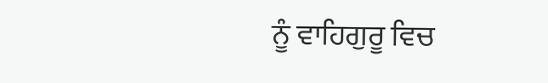ਨੂੰ ਵਾਹਿਗੁਰੂ ਵਿਚ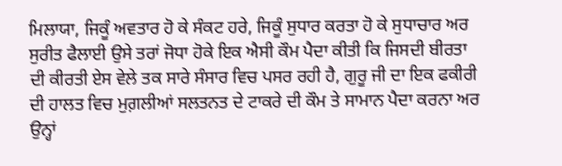ਮਿਲਾਯਾ, ਜਿਕੂੰ ਅਵਤਾਰ ਹੋ ਕੇ ਸੰਕਟ ਹਰੇ, ਜਿਕੂੰ ਸੁਧਾਰ ਕਰਤਾ ਹੋ ਕੇ ਸੁਧਾਚਾਰ ਅਰ ਸੁਰੀਤ ਫੈਲਾਈ ਉਸੇ ਤਰਾਂ ਜੋਧਾ ਹੋਕੇ ਇਕ ਐਸੀ ਕੌਮ ਪੈਦਾ ਕੀਤੀ ਕਿ ਜਿਸਦੀ ਬੀਰਤਾ ਦੀ ਕੀਰਤੀ ਏਸ ਵੇਲੇ ਤਕ ਸਾਰੇ ਸੰਸਾਰ ਵਿਚ ਪਸਰ ਰਹੀ ਹੈ, ਗੁਰੂ ਜੀ ਦਾ ਇਕ ਫਕੀਰੀ ਦੀ ਹਾਲਤ ਵਿਚ ਮੁਗ਼ਲੀਆਂ ਸਲਤਨਤ ਦੇ ਟਾਕਰੇ ਦੀ ਕੌਮ ਤੇ ਸਾਮਾਨ ਪੈਦਾ ਕਰਨਾ ਅਰ ਉਨ੍ਹਾਂ